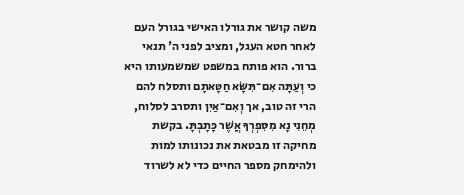משה קושר את גורלו האישי בגורל העם לאחר חטא העגל, ומציב לפני ה' תנאי ברור. הוא פותח במשפט שמשמעותו היא כי וְעַתָּה אִם־תִּשָּׂא חַטָּאתָם ותסלח להם הרי זה טוב, אך וְאִם־אַיִן ותסרב לסלוח, מְחֵנִי נָא מִסִּפְרְךָ אֲשֶׁר כָּתָבְתָּ. בקשת מחיקה זו מבטאת את נכונותו למות ולהימחק מספר החיים כדי לא לשרוד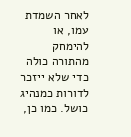לאחר השמדת עמו, או להימחק מהתורה כולה כדי שלא ייזכר לדורות כמנהיג כושל. כמו כן,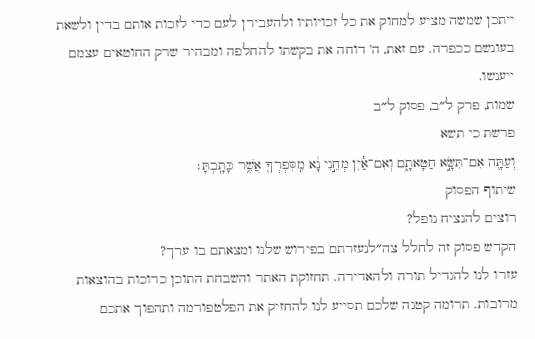ייתכן שמשה מציע למחוק את כל זכויותיו ולהעבירן לעם כדי לזכות אותם בדין ולשאת בעונשם ככפרה. עם זאת, ה' דוחה את בקשתו להחלפה ומבהיר שרק החוטאים עצמם ייענשו.
שמות, פרק ל״ב, פסוק ל״ב
פרשת כי תשא
וְעַתָּ֖ה אִם־תִּשָּׂ֣א חַטָּאתָ֑ם וְאִם־אַ֕יִן מְחֵ֣נִי נָ֔א מִֽסִּפְרְךָ֖ אֲשֶׁ֥ר כָּתָֽבְתָּ׃
שיתוף הפסוק
רוצים להנציח נופל?
הקדש פסוק זה לחלל צה״לנעזרתם בפירוש שלנו ומצאתם בו ערך?
עזרו לנו להגדיל תורה ולהאדירה. תחזוקת האתר והשבחת התוכן כרוכות בהוצאות מרובות. תרומה קטנה שלכם תסייע לנו להחזיק את הפלטפורמה ותהפוך אתכם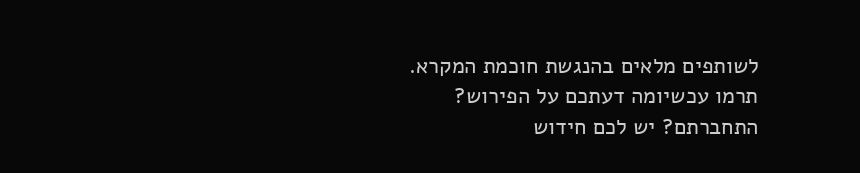לשותפים מלאים בהנגשת חוכמת המקרא.
תרמו עכשיומה דעתכם על הפירוש?
התחברתם? יש לכם חידוש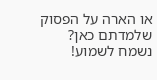או הארה על הפסוק שלמדתם כאן? נשמח לשמוע!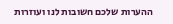ההערות שלכם חשובות לנו ועוזרות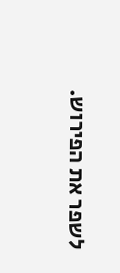לשפר את הפירוש.